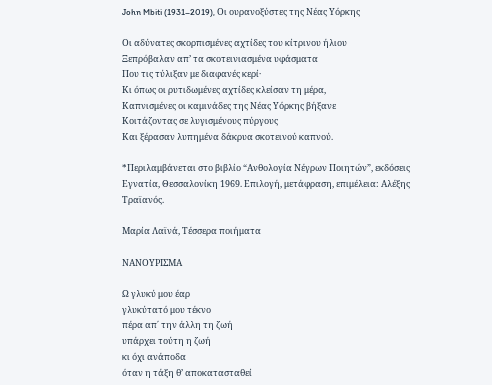John Mbiti (1931–2019), Οι ουρανοξύστες της Νέας Υόρκης

Οι αδύνατες σκορπισμένες αχτίδες του κίτρινου ήλιου
Ξεπρόβαλαν απ’ τα σκοτεινιασμένα υφάσματα
Που τις τύλιξαν με διαφανές κερί·
Κι όπως οι ρυτιδωμένες αχτίδες κλείσαν τη μέρα,
Καπνισμένες οι καμινάδες της Νέας Υόρκης βήξανε
Κοιτάζοντας σε λυγισμένους πύργους
Και ξέρασαν λυπημένα δάκρυα σκοτεινού καπνού.

*Περιλαμβάνεται στο βιβλίο “Ανθολογία Νέγρων Ποιητών”, εκδόσεις Εγνατία, Θεσσαλονίκη 1969. Επιλογή, μετάφραση, επιμέλεια: Αλέξης Τραϊανός.

Μαρία Λαϊνά, Τέσσερα ποιήματα

ΝΑΝΟΥΡΙΣΜΑ

Ω γλυκύ μου έαρ
γλυκύτατό μου τέκνο
πέρα απ΄ την άλλη τη ζωή
υπάρχει τούτη η ζωή
κι όχι ανάποδα
όταν η τάξη θ’ αποκατασταθεί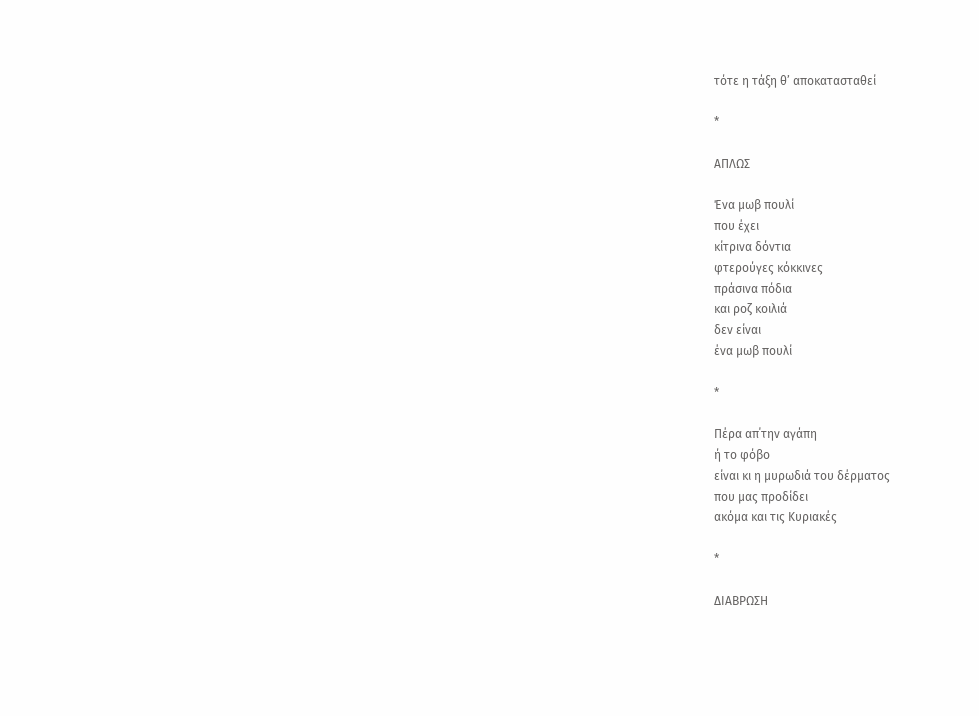τότε η τάξη θ’ αποκατασταθεί

*

ΑΠΛΩΣ

Ένα μωβ πουλί
που έχει
κίτρινα δόντια
φτερούγες κόκκινες
πράσινα πόδια
και ροζ κοιλιά
δεν είναι
ένα μωβ πουλί

*

Πέρα απ΄την αγάπη
ή το φόβο
είναι κι η μυρωδιά του δέρματος
που μας προδίδει
ακόμα και τις Κυριακές

*

ΔΙΑΒΡΩΣΗ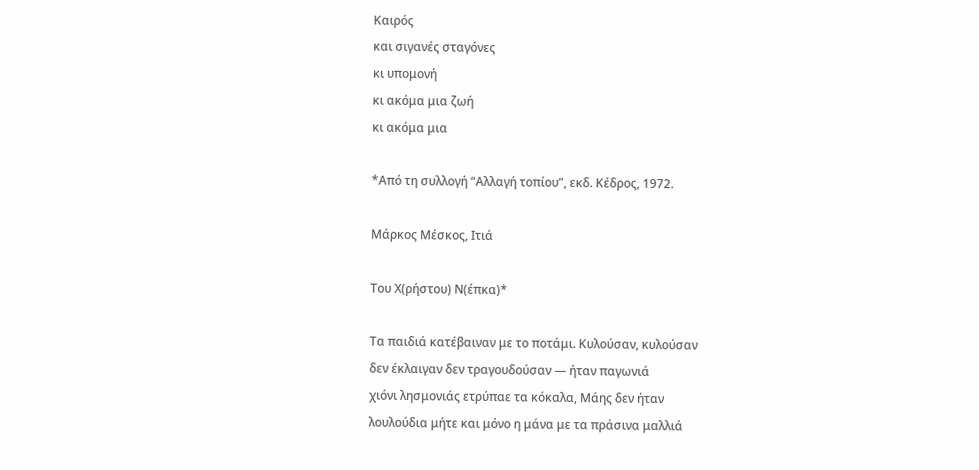Καιρός
και σιγανές σταγόνες
κι υπομονή
κι ακόμα μια ζωή
κι ακόμα μια

*Από τη συλλογή “Αλλαγή τοπίου”, εκδ. Κέδρος, 1972.

Μάρκος Μέσκος, Ιτιά

Του Χ(ρήστου) Ν(έπκα)*

Τα παιδιά κατέβαιναν με το ποτάμι. Κυλούσαν, κυλούσαν
δεν έκλαιγαν δεν τραγουδούσαν — ήταν παγωνιά
χιόνι λησμονιάς ετρύπαε τα κόκαλα, Μάης δεν ήταν
λουλούδια μήτε και μόνο η μάνα με τα πράσινα μαλλιά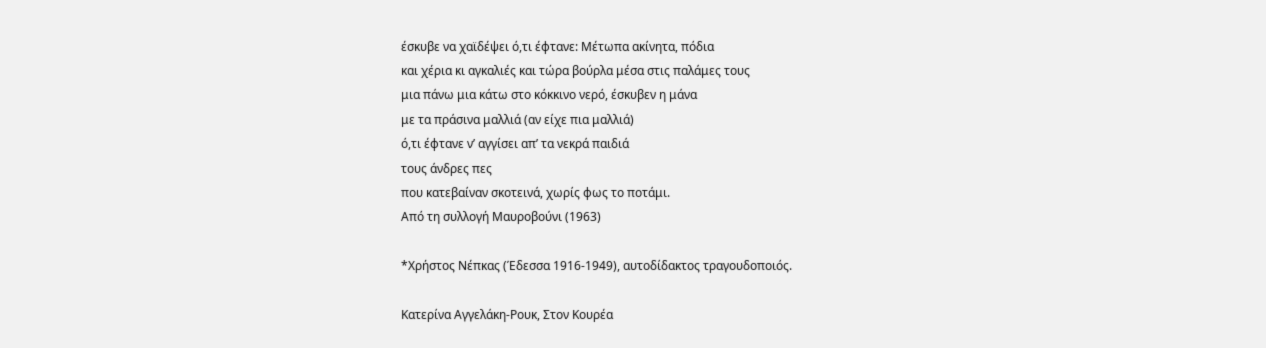έσκυβε να χαϊδέψει ό,τι έφτανε: Μέτωπα ακίνητα, πόδια
και χέρια κι αγκαλιές και τώρα βούρλα μέσα στις παλάμες τους
μια πάνω μια κάτω στο κόκκινο νερό, έσκυβεν η μάνα
με τα πράσινα μαλλιά (αν είχε πια μαλλιά)
ό,τι έφτανε ν’ αγγίσει απ’ τα νεκρά παιδιά
τους άνδρες πες
που κατεβαίναν σκοτεινά, χωρίς φως το ποτάμι.
Από τη συλλογή Μαυροβούνι (1963)

*Χρήστος Νέπκας (Έδεσσα 1916-1949), αυτοδίδακτος τραγουδοποιός.

Κατερίνα Αγγελάκη-Ρουκ, Στον Κουρέα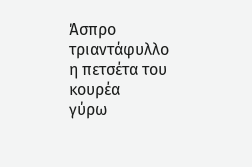Άσπρο τριαντάφυλλο
η πετσέτα του κουρέα
γύρω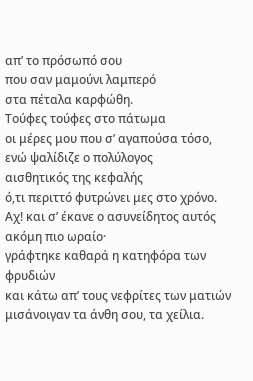απ’ το πρόσωπό σου
που σαν μαμούνι λαμπερό
στα πέταλα καρφώθη.
Τούφες τούφες στο πάτωμα
οι μέρες μου που σ’ αγαπούσα τόσο,
ενώ ψαλίδιζε ο πολύλογος
αισθητικός της κεφαλής
ό,τι περιττό φυτρώνει μες στο χρόνο.
Αχ! και σ’ έκανε ο ασυνείδητος αυτός
ακόμη πιο ωραίο·
γράφτηκε καθαρά η κατηφόρα των φρυδιών
και κάτω απ’ τους νεφρίτες των ματιών
μισάνοιγαν τα άνθη σου, τα χείλια.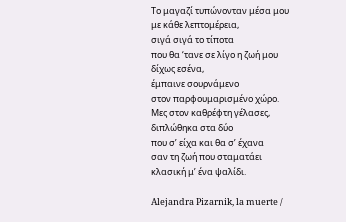Το μαγαζί τυπώνονταν μέσα μου
με κάθε λεπτομέρεια,
σιγά σιγά το τίποτα
που θα ‘τανε σε λίγο η ζωή μου
δίχως εσένα,
έμπαινε σουρνάμενο
στον παρφουμαρισμένο χώρο.
Μες στον καθρέφτη γέλασες,
διπλώθηκα στα δύο
που σ’ είχα και θα σ’ έχανα
σαν τη ζωή που σταματάει
κλασική μ’ ένα ψαλίδι.

Alejandra Pizarnik, la muerte /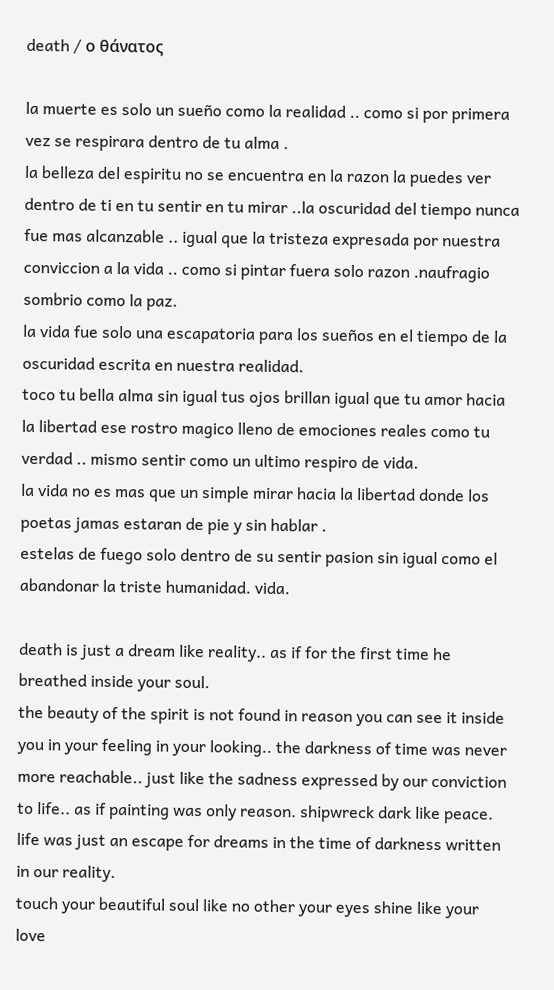death / ο θάνατος

la muerte es solo un sueño como la realidad .. como si por primera vez se respirara dentro de tu alma .
la belleza del espiritu no se encuentra en la razon la puedes ver dentro de ti en tu sentir en tu mirar ..la oscuridad del tiempo nunca fue mas alcanzable .. igual que la tristeza expresada por nuestra conviccion a la vida .. como si pintar fuera solo razon .naufragio sombrio como la paz.
la vida fue solo una escapatoria para los sueños en el tiempo de la oscuridad escrita en nuestra realidad.
toco tu bella alma sin igual tus ojos brillan igual que tu amor hacia la libertad ese rostro magico lleno de emociones reales como tu verdad .. mismo sentir como un ultimo respiro de vida.
la vida no es mas que un simple mirar hacia la libertad donde los poetas jamas estaran de pie y sin hablar .
estelas de fuego solo dentro de su sentir pasion sin igual como el abandonar la triste humanidad. vida.

death is just a dream like reality.. as if for the first time he breathed inside your soul.
the beauty of the spirit is not found in reason you can see it inside you in your feeling in your looking.. the darkness of time was never more reachable.. just like the sadness expressed by our conviction to life.. as if painting was only reason. shipwreck dark like peace.
life was just an escape for dreams in the time of darkness written in our reality.
touch your beautiful soul like no other your eyes shine like your love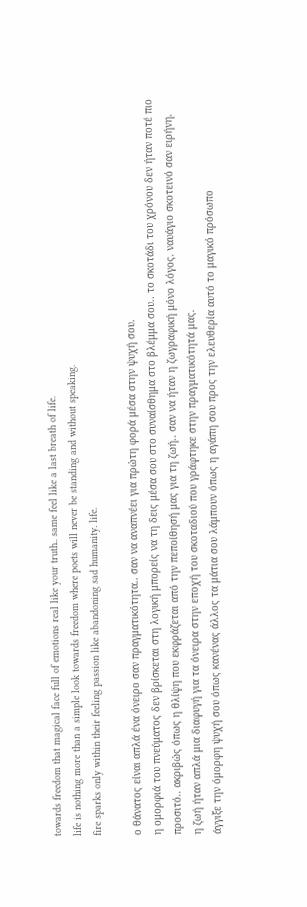towards freedom that magical face full of emotions real like your truth.. same feel like a last breath of life.
life is nothing more than a simple look towards freedom where poets will never be standing and without speaking.
fire sparks only within their feeling passion like abandoning sad humanity. life.

ο θάνατος είναι απλά ένα όνειρο σαν πραγματικότητα.. σαν να αναπνέει για πρώτη φορά μέσα στην ψυχή σου.
η ομορφιά του πνεύματος δεν βρίσκεται στη λογική μπορείς να τη δεις μέσα σου στο συναίσθημα στο βλέμμα σου.. το σκοτάδι του χρόνου δεν ήταν ποτέ πιο προσιτό.. ακριβώς όπως η θλίψη που εκφράζεται από την πεποίθησή μας για τη ζωή.. σαν να ήταν η ζωγραφική μόνο λόγος. ναυάγιο σκοτεινό σαν ειρήνη.
η ζωή ήταν απλά μια διαφυγή για τα όνειρα στην εποχή του σκοταδιού που γράφτηκε στην πραγματικότητά μας.
άγγιξε την όμορφη ψυχή σου όπως κανένας άλλος τα μάτια σου λάμπουν όπως η αγάπη σου προς την ελευθερία αυτό το μαγικό πρόσωπο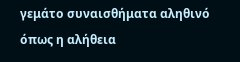γεμάτο συναισθήματα αληθινό όπως η αλήθεια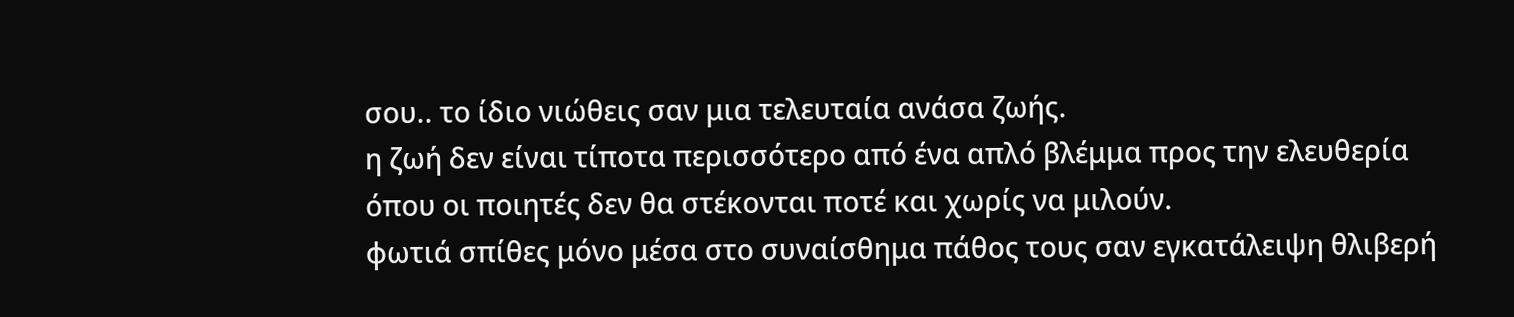σου.. το ίδιο νιώθεις σαν μια τελευταία ανάσα ζωής.
η ζωή δεν είναι τίποτα περισσότερο από ένα απλό βλέμμα προς την ελευθερία όπου οι ποιητές δεν θα στέκονται ποτέ και χωρίς να μιλούν.
φωτιά σπίθες μόνο μέσα στο συναίσθημα πάθος τους σαν εγκατάλειψη θλιβερή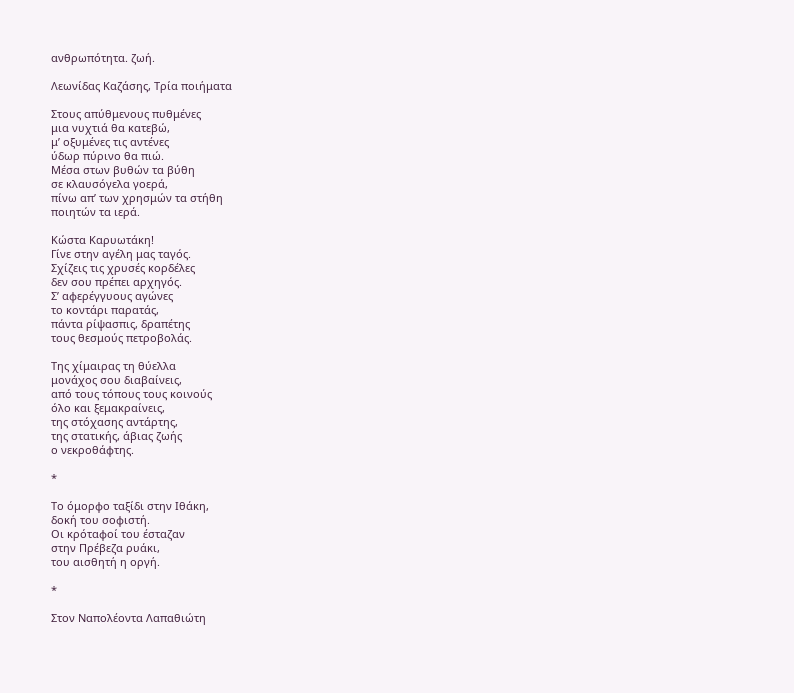ανθρωπότητα. ζωή.

Λεωνίδας Καζάσης, Τρία ποιήματα

Στους απύθμενους πυθμένες
μια νυχτιά θα κατεβώ,
μ’ οξυμένες τις αντένες
ύδωρ πύρινο θα πιώ.
Μέσα στων βυθών τα βύθη
σε κλαυσόγελα γοερά,
πίνω απ’ των χρησμών τα στήθη
ποιητών τα ιερά.

Κώστα Καρυωτάκη!
Γίνε στην αγέλη μας ταγός.
Σχίζεις τις χρυσές κορδέλες
δεν σου πρέπει αρχηγός.
Σ’ αφερέγγυους αγώνες
το κοντάρι παρατάς,
πάντα ρίψασπις, δραπέτης
τους θεσμούς πετροβολάς.

Της χίμαιρας τη θύελλα
μονάχος σου διαβαίνεις,
από τους τόπους τους κοινούς
όλο και ξεμακραίνεις,
της στόχασης αντάρτης,
της στατικής, άβιας ζωής
ο νεκροθάφτης.

*

Το όμορφο ταξίδι στην Ιθάκη,
δοκή του σοφιστή.
Oι κρόταφοί του έσταζαν
στην Πρέβεζα ρυάκι,
του αισθητή η οργή.

*

Στον Ναπολέοντα Λαπαθιώτη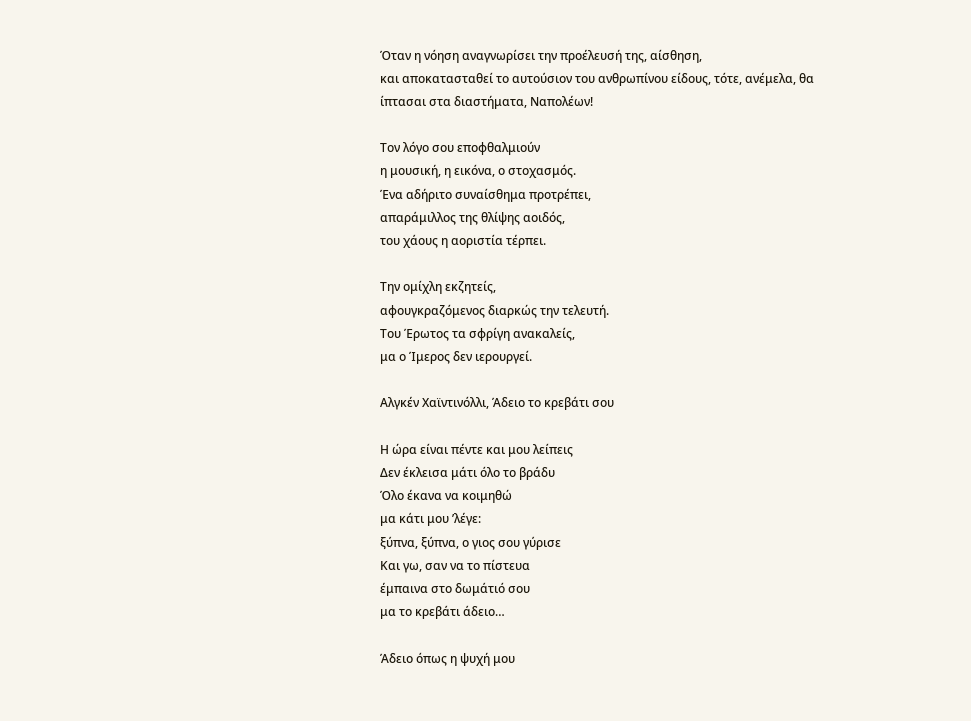Όταν η νόηση αναγνωρίσει την προέλευσή της, αίσθηση,
και αποκατασταθεί το αυτούσιον του ανθρωπίνου είδους, τότε, ανέμελα, θα
ίπτασαι στα διαστήματα, Ναπολέων!

Τον λόγο σου εποφθαλμιούν
η μουσική, η εικόνα, ο στοχασμός.
Ένα αδήριτο συναίσθημα προτρέπει,
απαράμιλλος της θλίψης αοιδός,
του χάους η αοριστία τέρπει.

Την ομίχλη εκζητείς,
αφουγκραζόμενος διαρκώς την τελευτή.
Του Έρωτος τα σφρίγη ανακαλείς,
μα ο Ίμερος δεν ιερουργεί.

Αλγκέν Χαϊντινόλλι, Άδειο το κρεβάτι σου

Η ώρα είναι πέντε και μου λείπεις
Δεν έκλεισα μάτι όλο το βράδυ
Όλο έκανα να κοιμηθώ
μα κάτι μου ’λέγε:
ξύπνα, ξύπνα, ο γιος σου γύρισε
Και γω, σαν να το πίστευα
έμπαινα στο δωμάτιό σου
μα το κρεβάτι άδειο…

Άδειο όπως η ψυχή μου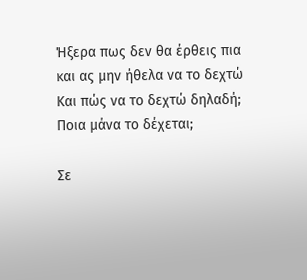Ήξερα πως δεν θα έρθεις πια
και ας μην ήθελα να το δεχτώ
Και πώς να το δεχτώ δηλαδή;
Ποια μάνα το δέχεται;

Σε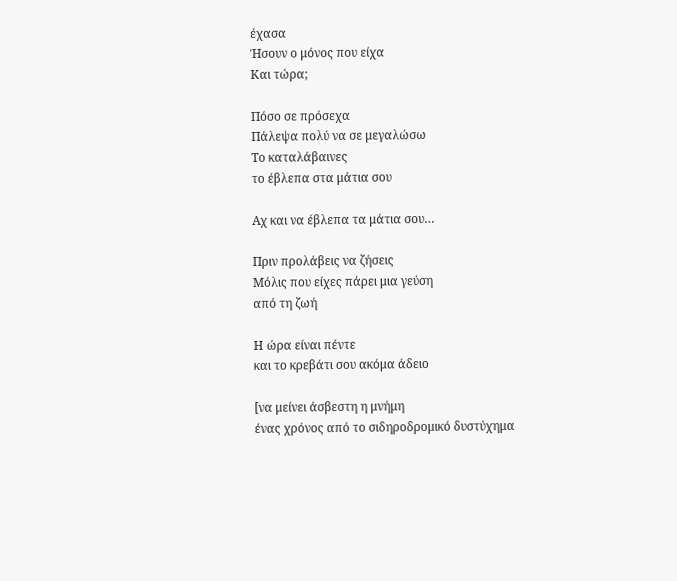έχασα
Ήσουν ο μόνος που είχα
Και τώρα;

Πόσο σε πρόσεχα
Πάλεψα πολύ να σε μεγαλώσω
Το καταλάβαινες
το έβλεπα στα μάτια σου

Αχ και να έβλεπα τα μάτια σου…

Πριν προλάβεις να ζήσεις
Μόλις που είχες πάρει μια γεύση
από τη ζωή

Η ώρα είναι πέντε
και το κρεβάτι σου ακόμα άδειο

[να μείνει άσβεστη η μνήμη
ένας χρόνος από το σιδηροδρομικό δυστύχημα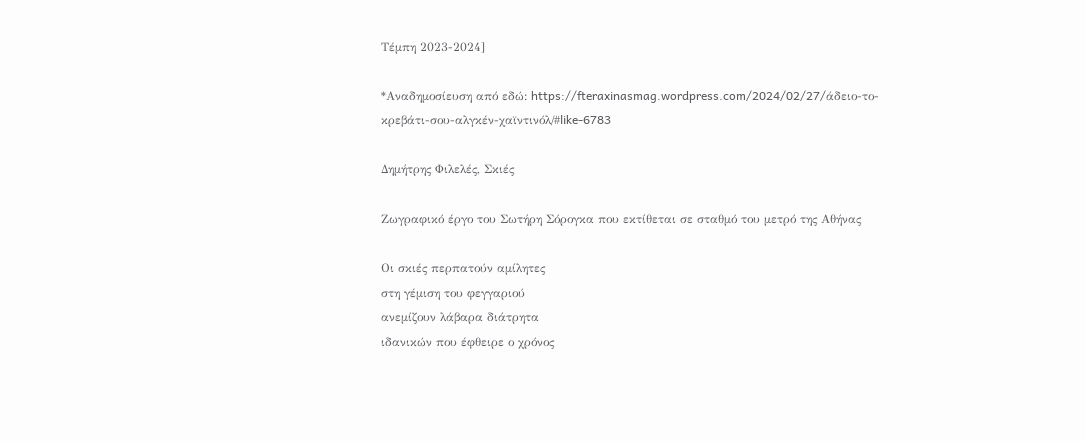Τέμπη 2023-2024]

*Αναδημοσίευση από εδώ: https://fteraxinasmag.wordpress.com/2024/02/27/άδειο-το-κρεβάτι-σου-αλγκέν-χαϊντινόλ/#like-6783

Δημήτρης Φιλελές, Σκιές

Ζωγραφικό έργο του Σωτήρη Σόρογκα που εκτίθεται σε σταθμό του μετρό της Αθήνας

Οι σκιές περπατούν αμίλητες
στη γέμιση του φεγγαριού
ανεμίζουν λάβαρα διάτρητα
ιδανικών που έφθειρε ο χρόνος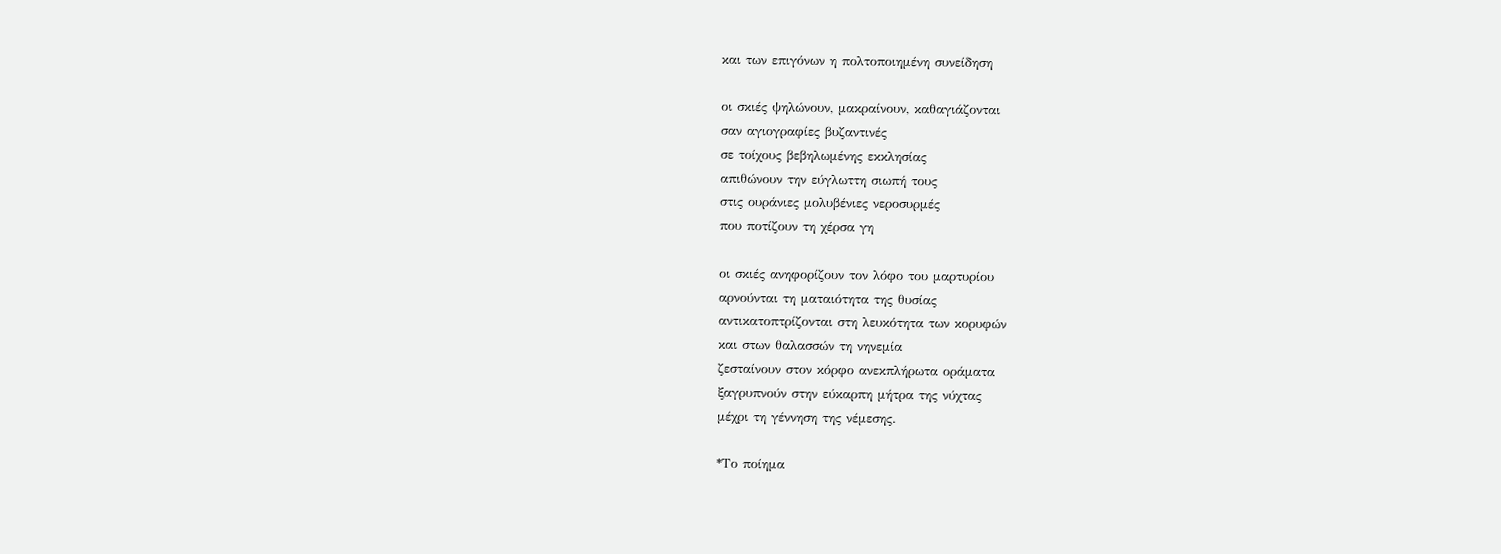και των επιγόνων η πολτοποιημένη συνείδηση

οι σκιές ψηλώνουν, μακραίνουν, καθαγιάζονται
σαν αγιογραφίες βυζαντινές
σε τοίχους βεβηλωμένης εκκλησίας
απιθώνουν την εύγλωττη σιωπή τους
στις ουράνιες μολυβένιες νεροσυρμές
που ποτίζουν τη χέρσα γη

οι σκιές ανηφορίζουν τον λόφο του μαρτυρίου
αρνούνται τη ματαιότητα της θυσίας
αντικατοπτρίζονται στη λευκότητα των κορυφών
και στων θαλασσών τη νηνεμία
ζεσταίνουν στον κόρφο ανεκπλήρωτα οράματα
ξαγρυπνούν στην εύκαρπη μήτρα της νύχτας
μέχρι τη γέννηση της νέμεσης.

*Το ποίημα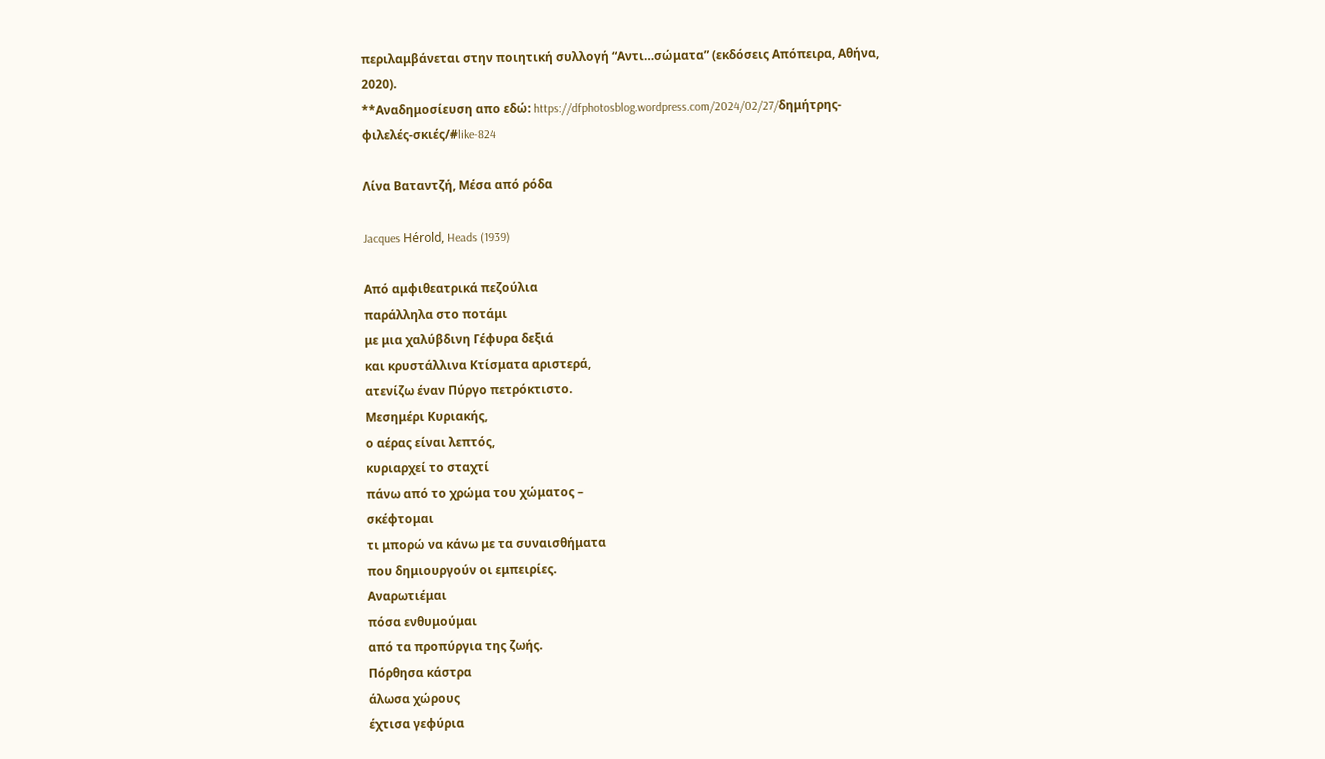περιλαμβάνεται στην ποιητική συλλογή “Αντι…σώματα” (εκδόσεις Απόπειρα, Αθήνα, 2020).
**Αναδημοσίευση απο εδώ: https://dfphotosblog.wordpress.com/2024/02/27/δημήτρης-φιλελές-σκιές/#like-824

Λίνα Βαταντζή, Μέσα από ρόδα

Jacques Hérold, Heads (1939)

Από αμφιθεατρικά πεζούλια
παράλληλα στο ποτάμι
με μια χαλύβδινη Γέφυρα δεξιά
και κρυστάλλινα Κτίσματα αριστερά,
ατενίζω έναν Πύργο πετρόκτιστο.
Μεσημέρι Κυριακής,
ο αέρας είναι λεπτός,
κυριαρχεί το σταχτί
πάνω από το χρώμα του χώματος –
σκέφτομαι
τι μπορώ να κάνω με τα συναισθήματα
που δημιουργούν οι εμπειρίες.
Αναρωτιέμαι
πόσα ενθυμούμαι
από τα προπύργια της ζωής.
Πόρθησα κάστρα
άλωσα χώρους
έχτισα γεφύρια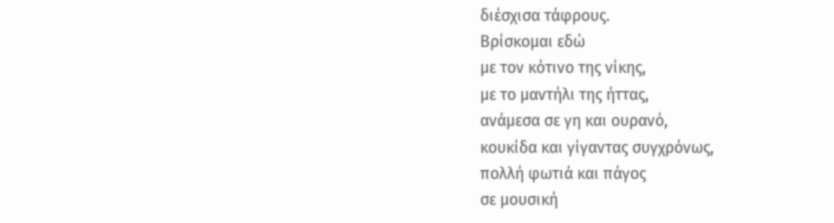διέσχισα τάφρους.
Βρίσκομαι εδώ
με τον κότινο της νίκης,
με το μαντήλι της ήττας,
ανάμεσα σε γη και ουρανό,
κουκίδα και γίγαντας συγχρόνως,
πολλή φωτιά και πάγος
σε μουσική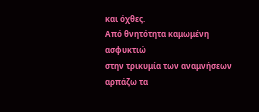και όχθες.
Από θνητότητα καμωμένη
ασφυκτιώ
στην τρικυμία των αναμνήσεων
αρπάζω τα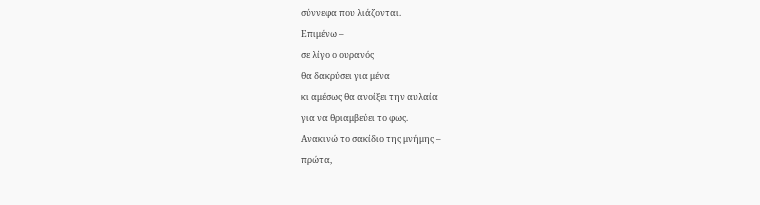σύννεφα που λιάζονται.
Επιμένω –
σε λίγο ο ουρανός
θα δακρύσει για μένα
κι αμέσως θα ανοίξει την αυλαία
για να θριαμβεύει το φως.
Ανακινώ το σακίδιο της μνήμης –
πρώτα,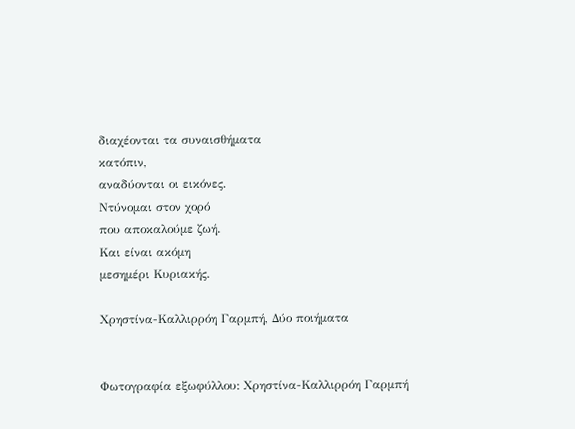διαχέονται τα συναισθήματα
κατόπιν,
αναδύονται οι εικόνες.
Ντύνομαι στον χορό
που αποκαλούμε ζωή.
Και είναι ακόμη
μεσημέρι Κυριακής.

Χρηστίνα-Καλλιρρόη Γαρμπή, Δύο ποιήματα


Φωτογραφία εξωφύλλου: Χρηστίνα-Καλλιρρόη Γαρμπή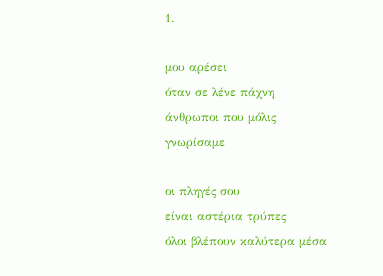1.

μου αρέσει
όταν σε λένε πάχνη
άνθρωποι που μόλις γνωρίσαμε

οι πληγές σου
είναι αστέρια τρύπες
όλοι βλέπουν καλύτερα μέσα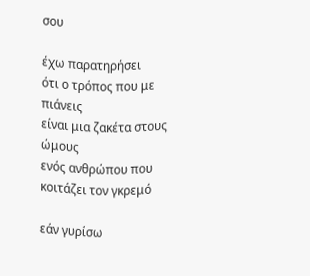σου

έχω παρατηρήσει
ότι ο τρόπος που με πιάνεις
είναι μια ζακέτα στους ώμους
ενός ανθρώπου που κοιτάζει τον γκρεμό

εάν γυρίσω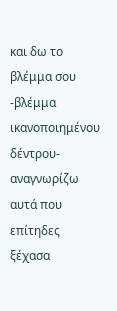και δω το βλέμμα σου
-βλέμμα ικανοποιημένου δέντρου-
αναγνωρίζω αυτά που επίτηδες ξέχασα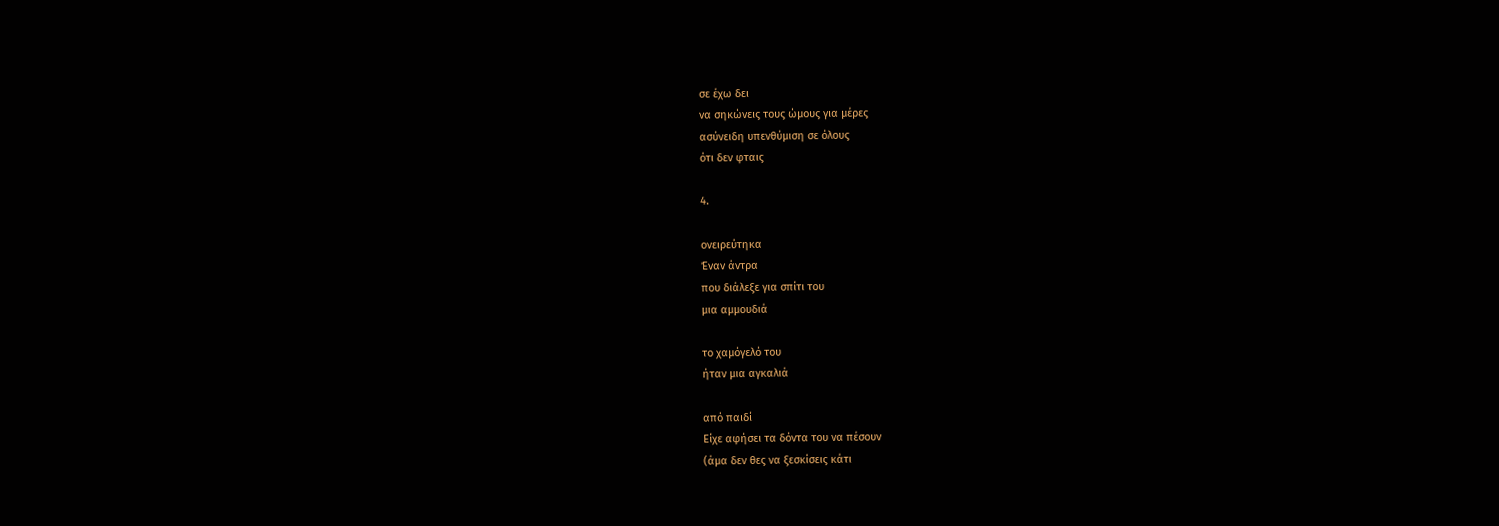σε έχω δει
να σηκώνεις τους ώμους για μέρες
ασύνειδη υπενθύμιση σε όλους
ότι δεν φταις

4.

ονειρεύτηκα
Έναν άντρα
που διάλεξε για σπίτι του
μια αμμουδιά

το χαμόγελό του
ήταν μια αγκαλιά

από παιδί
Είχε αφήσει τα δόντα του να πέσουν
(άμα δεν θες να ξεσκίσεις κάτι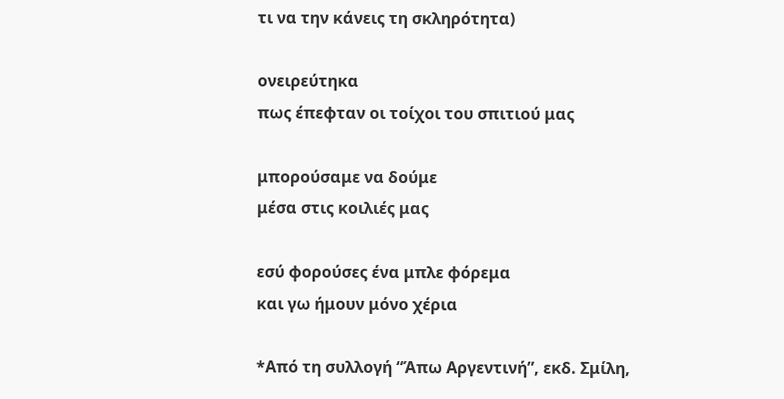τι να την κάνεις τη σκληρότητα)

ονειρεύτηκα
πως έπεφταν οι τοίχοι του σπιτιού μας

μπορούσαμε να δούμε
μέσα στις κοιλιές μας

εσύ φορούσες ένα μπλε φόρεμα
και γω ήμουν μόνο χέρια

*Από τη συλλογή “Άπω Αργεντινή”, εκδ. Σμίλη,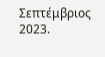Σεπτέμβριος 2023.